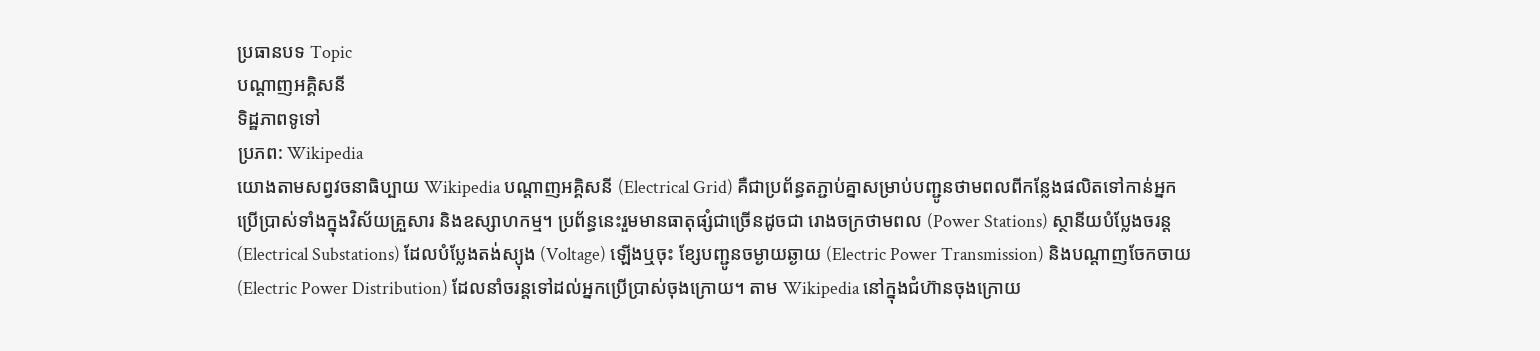ប្រធានបទ Topic
បណ្តាញអគ្គិសនី
ទិដ្ឋភាពទូទៅ
ប្រភព: Wikipedia
យោងតាមសព្វវចនាធិប្បាយ Wikipedia បណ្តាញអគ្គិសនី (Electrical Grid) គឺជាប្រព័ន្ធតភ្ជាប់គ្នាសម្រាប់បញ្ជូនថាមពលពីកន្លែងផលិតទៅកាន់អ្នកប្រើប្រាស់ទាំងក្នុងវិស័យគ្រួសារ និងឧស្សាហកម្ម។ ប្រព័ន្ធនេះរួមមានធាតុផ្សំជាច្រើនដូចជា រោងចក្រថាមពល (Power Stations) ស្ថានីយបំប្លែងចរន្ត (Electrical Substations) ដែលបំប្លែងតង់ស្យុង (Voltage) ឡើងឬចុះ ខ្សែបញ្ជូនចម្ងាយឆ្ងាយ (Electric Power Transmission) និងបណ្តាញចែកចាយ (Electric Power Distribution) ដែលនាំចរន្តទៅដល់អ្នកប្រើប្រាស់ចុងក្រោយ។ តាម Wikipedia នៅក្នុងជំហ៊ានចុងក្រោយ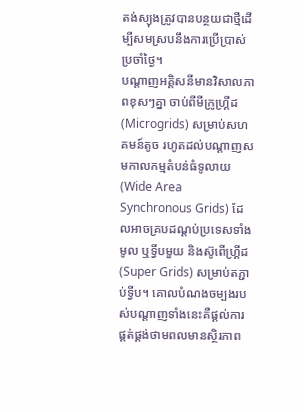តង់ស្យុងត្រូវបានបន្ថយជាថ្មីដើម្បីសមស្របនឹងការប្រើប្រាស់ប្រចាំថ្ងៃ។
បណ្តាញអគ្គិសនីមានវិសាលភាពខុសៗគ្នា ចាប់ពីមីក្រូហ្គ្រីដ (Microgrids) សម្រាប់សហគមន៍តូច រហូតដល់បណ្តាញសមកាលកម្មតំបន់ធំទូលាយ (Wide Area Synchronous Grids) ដែលអាចគ្របដណ្តប់ប្រទេសទាំងមូល ឬទ្វីបមួយ និងស៊ូពើហ្គ្រីដ (Super Grids) សម្រាប់តភ្ជាប់ទ្វីប។ គោលបំណងចម្បងរបស់បណ្តាញទាំងនេះគឺផ្តល់ការផ្គត់ផ្គង់ថាមពលមានស្ថិរភាព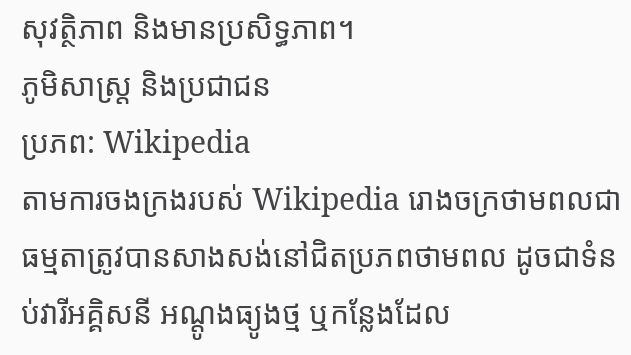សុវត្ថិភាព និងមានប្រសិទ្ធភាព។
ភូមិសាស្ត្រ និងប្រជាជន
ប្រភព: Wikipedia
តាមការចងក្រងរបស់ Wikipedia រោងចក្រថាមពលជាធម្មតាត្រូវបានសាងសង់នៅជិតប្រភពថាមពល ដូចជាទំនប់វារីអគ្គិសនី អណ្តូងធ្យូងថ្ម ឬកន្លែងដែល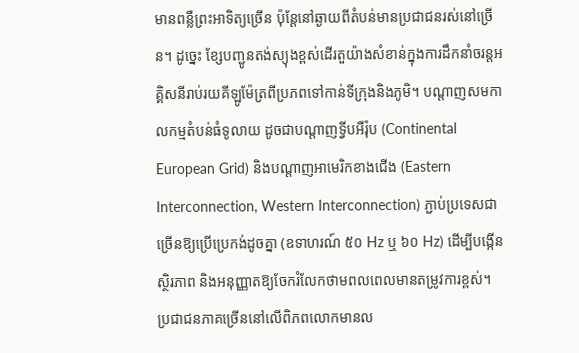មានពន្លឺព្រះអាទិត្យច្រើន ប៉ុន្តែនៅឆ្ងាយពីតំបន់មានប្រជាជនរស់នៅច្រើន។ ដូច្នេះ ខ្សែបញ្ជូនតង់ស្យុងខ្ពស់ដើរតួយ៉ាងសំខាន់ក្នុងការដឹកនាំចរន្តអគ្គិសនីរាប់រយគីឡូម៉ែត្រពីប្រភពទៅកាន់ទីក្រុងនិងភូមិ។ បណ្តាញសមកាលកម្មតំបន់ធំទូលាយ ដូចជាបណ្តាញទ្វីបអឺរ៉ុប (Continental European Grid) និងបណ្តាញអាមេរិកខាងជើង (Eastern Interconnection, Western Interconnection) ភ្ជាប់ប្រទេសជាច្រើនឱ្យប្រើប្រេកង់ដូចគ្នា (ឧទាហរណ៍ ៥០ Hz ឬ ៦០ Hz) ដើម្បីបង្កើនស្ថិរភាព និងអនុញ្ញាតឱ្យចែករំលែកថាមពលពេលមានតម្រូវការខ្ពស់។
ប្រជាជនភាគច្រើននៅលើពិភពលោកមានល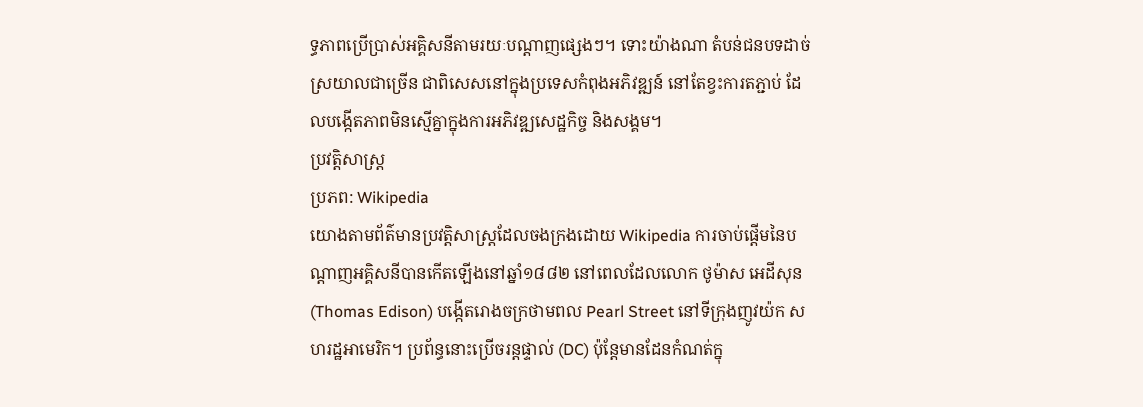ទ្ធភាពប្រើប្រាស់អគ្គិសនីតាមរយៈបណ្តាញផ្សេងៗ។ ទោះយ៉ាងណា តំបន់ជនបទដាច់ស្រយាលជាច្រើន ជាពិសេសនៅក្នុងប្រទេសកំពុងអភិវឌ្ឍន៍ នៅតែខ្វះការតភ្ជាប់ ដែលបង្កើតភាពមិនស្មើគ្នាក្នុងការអភិវឌ្ឍសេដ្ឋកិច្ច និងសង្គម។
ប្រវត្តិសាស្ត្រ
ប្រភព: Wikipedia
យោងតាមព័ត៌មានប្រវត្តិសាស្ត្រដែលចងក្រងដោយ Wikipedia ការចាប់ផ្តើមនៃបណ្តាញអគ្គិសនីបានកើតឡើងនៅឆ្នាំ១៨៨២ នៅពេលដែលលោក ថូម៉ាស អេដីសុន (Thomas Edison) បង្កើតរោងចក្រថាមពល Pearl Street នៅទីក្រុងញូវយ៉ក សហរដ្ឋអាមេរិក។ ប្រព័ន្ធនោះប្រើចរន្តផ្ទាល់ (DC) ប៉ុន្តែមានដែនកំណត់ក្នុ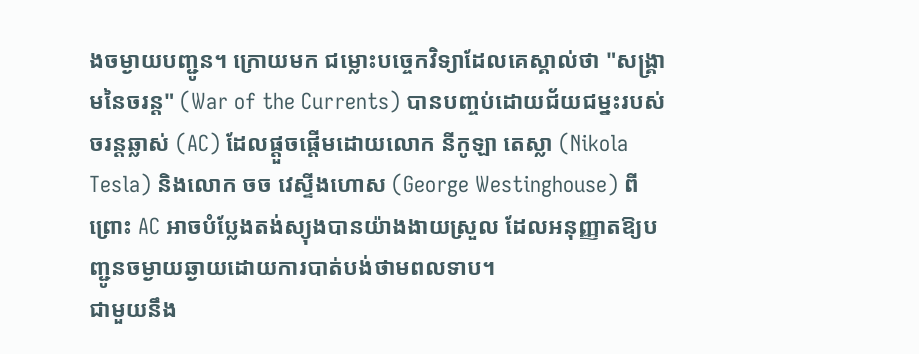ងចម្ងាយបញ្ជូន។ ក្រោយមក ជម្លោះបច្ចេកវិទ្យាដែលគេស្គាល់ថា "សង្គ្រាមនៃចរន្ត" (War of the Currents) បានបញ្ចប់ដោយជ័យជម្នះរបស់ចរន្តឆ្លាស់ (AC) ដែលផ្តួចផ្តើមដោយលោក នីកូឡា តេស្លា (Nikola Tesla) និងលោក ចច វេស្ទីងហោស (George Westinghouse) ពីព្រោះ AC អាចបំប្លែងតង់ស្យុងបានយ៉ាងងាយស្រួល ដែលអនុញ្ញាតឱ្យបញ្ជូនចម្ងាយឆ្ងាយដោយការបាត់បង់ថាមពលទាប។
ជាមួយនឹង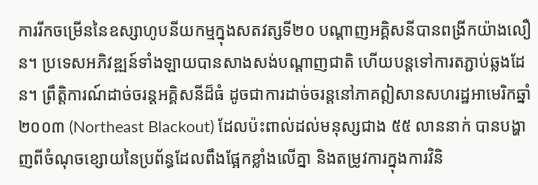ការរីកចម្រើននៃឧស្សាហូបនីយកម្មក្នុងសតវត្សទី២០ បណ្តាញអគ្គិសនីបានពង្រីកយ៉ាងលឿន។ ប្រទេសអភិវឌ្ឍន៍ទាំងឡាយបានសាងសង់បណ្តាញជាតិ ហើយបន្តទៅការតភ្ជាប់ឆ្លងដែន។ ព្រឹត្តិការណ៍ដាច់ចរន្តអគ្គិសនីដ៏ធំ ដូចជាការដាច់ចរន្តនៅភាគឦសានសហរដ្ឋអាមេរិកឆ្នាំ២០០៣ (Northeast Blackout) ដែលប៉ះពាល់ដល់មនុស្សជាង ៥៥ លាននាក់ បានបង្ហាញពីចំណុចខ្សោយនៃប្រព័ន្ធដែលពឹងផ្អែកខ្លាំងលើគ្នា និងតម្រូវការក្នុងការវិនិ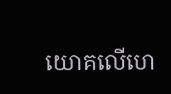យោគលើហេ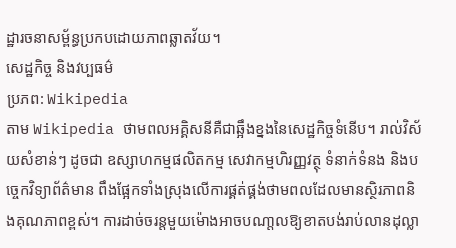ដ្ឋារចនាសម្ព័ន្ធប្រកបដោយភាពឆ្លាតវ័យ។
សេដ្ឋកិច្ច និងវប្បធម៌
ប្រភព: Wikipedia
តាម Wikipedia ថាមពលអគ្គិសនីគឺជាឆ្អឹងខ្នងនៃសេដ្ឋកិច្ចទំនើប។ រាល់វិស័យសំខាន់ៗ ដូចជា ឧស្សាហកម្មផលិតកម្ម សេវាកម្មហិរញ្ញវត្ថុ ទំនាក់ទំនង និងបច្ចេកវិទ្យាព័ត៌មាន ពឹងផ្អែកទាំងស្រុងលើការផ្គត់ផ្គង់ថាមពលដែលមានស្ថិរភាពនិងគុណភាពខ្ពស់។ ការដាច់ចរន្តមួយម៉ោងអាចបណា្តលឱ្យខាតបង់រាប់លានដុល្លា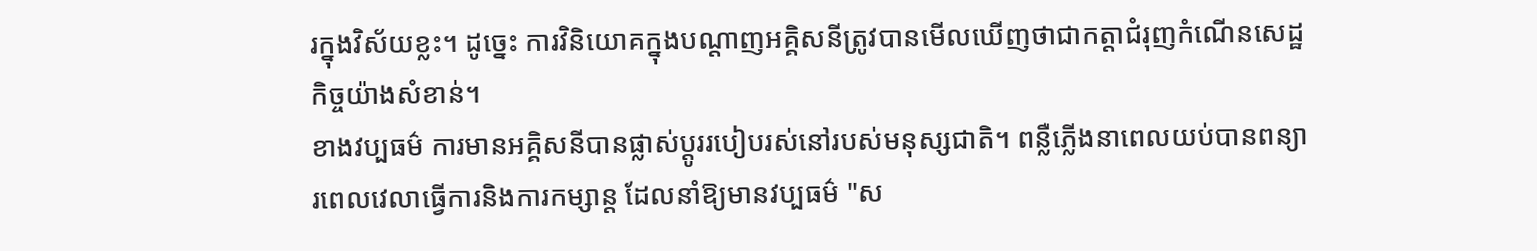រក្នុងវិស័យខ្លះ។ ដូច្នេះ ការវិនិយោគក្នុងបណ្តាញអគ្គិសនីត្រូវបានមើលឃើញថាជាកត្តាជំរុញកំណើនសេដ្ឋកិច្ចយ៉ាងសំខាន់។
ខាងវប្បធម៌ ការមានអគ្គិសនីបានផ្លាស់ប្តូររបៀបរស់នៅរបស់មនុស្សជាតិ។ ពន្លឺភ្លើងនាពេលយប់បានពន្យារពេលវេលាធ្វើការនិងការកម្សាន្ត ដែលនាំឱ្យមានវប្បធម៌ "ស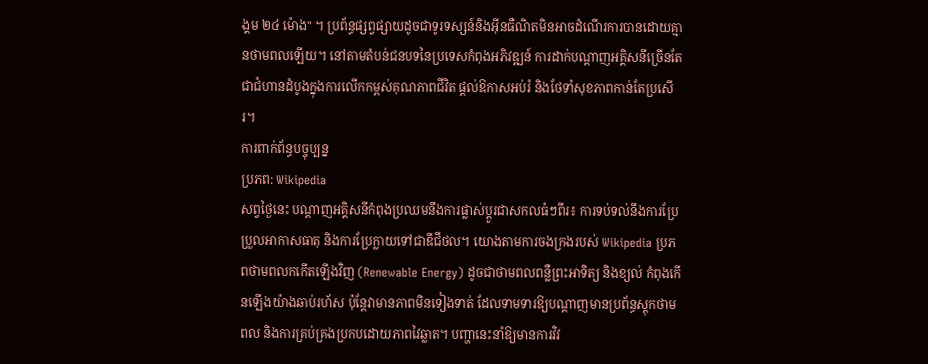ង្គម ២៤ ម៉ោង" ។ ប្រព័ន្ធផ្សព្វផ្សាយដូចជាទូរទស្សន៍និងអ៊ីនធឺណិតមិនអាចដំណើរការបានដោយគ្មានថាមពលឡើយ។ នៅតាមតំបន់ជនបទនៃប្រទេសកំពុងអភិវឌ្ឍន៍ ការដាក់បណ្តាញអគ្គិសនីច្រើនតែជាជំហានដំបូងក្នុងការលើកកម្ពស់គុណភាពជីវិត ផ្តល់ឱកាសអប់រំ និងថែទាំសុខភាពកាន់តែប្រសើរ។
ការពាក់ព័ន្ធបច្ចុប្បន្ន
ប្រភព: Wikipedia
សព្វថ្ងៃនេះ បណ្តាញអគ្គិសនីកំពុងប្រឈមនឹងការផ្លាស់ប្តូរជាសកលធំៗពីរ៖ ការទប់ទល់នឹងការប្រែប្រួលអាកាសធាតុ និងការប្រែក្លាយទៅជាឌីជីថល។ យោងតាមការចងក្រងរបស់ Wikipedia ប្រភពថាមពលកកើតឡើងវិញ (Renewable Energy) ដូចជាថាមពលពន្លឺព្រះអាទិត្យ និងខ្យល់ កំពុងកើនឡើងយ៉ាងឆាប់រហ័ស ប៉ុន្តែវាមានភាពមិនទៀងទាត់ ដែលទាមទារឱ្យបណ្តាញមានប្រព័ន្ធស្តុកថាមពល និងការគ្រប់គ្រងប្រកបដោយភាពវៃឆ្លាត។ បញ្ហានេះនាំឱ្យមានការវិវ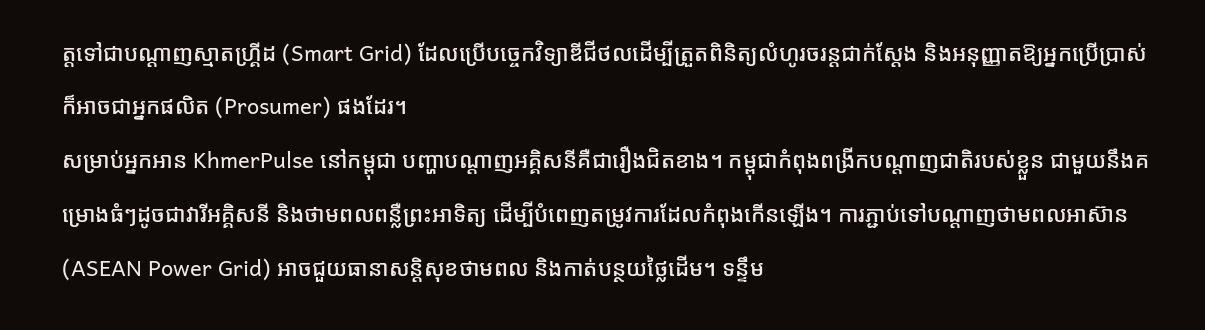ត្តទៅជាបណ្តាញស្មាតហ្គ្រីដ (Smart Grid) ដែលប្រើបច្ចេកវិទ្យាឌីជីថលដើម្បីត្រួតពិនិត្យលំហូរចរន្តជាក់ស្តែង និងអនុញ្ញាតឱ្យអ្នកប្រើប្រាស់ក៏អាចជាអ្នកផលិត (Prosumer) ផងដែរ។
សម្រាប់អ្នកអាន KhmerPulse នៅកម្ពុជា បញ្ហាបណ្តាញអគ្គិសនីគឺជារឿងជិតខាង។ កម្ពុជាកំពុងពង្រីកបណ្តាញជាតិរបស់ខ្លួន ជាមួយនឹងគម្រោងធំៗដូចជាវារីអគ្គិសនី និងថាមពលពន្លឺព្រះអាទិត្យ ដើម្បីបំពេញតម្រូវការដែលកំពុងកើនឡើង។ ការភ្ជាប់ទៅបណ្តាញថាមពលអាស៊ាន (ASEAN Power Grid) អាចជួយធានាសន្តិសុខថាមពល និងកាត់បន្ថយថ្លៃដើម។ ទន្ទឹម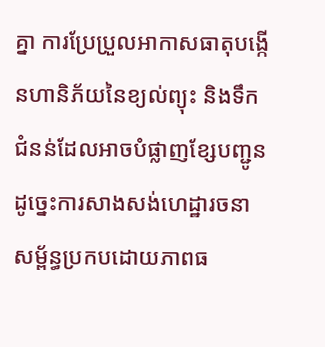គ្នា ការប្រែប្រួលអាកាសធាតុបង្កើនហានិភ័យនៃខ្យល់ព្យុះ និងទឹកជំនន់ដែលអាចបំផ្លាញខ្សែបញ្ជូន ដូច្នេះការសាងសង់ហេដ្ឋារចនាសម្ព័ន្ធប្រកបដោយភាពធ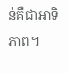ន់គឺជាអាទិភាព។